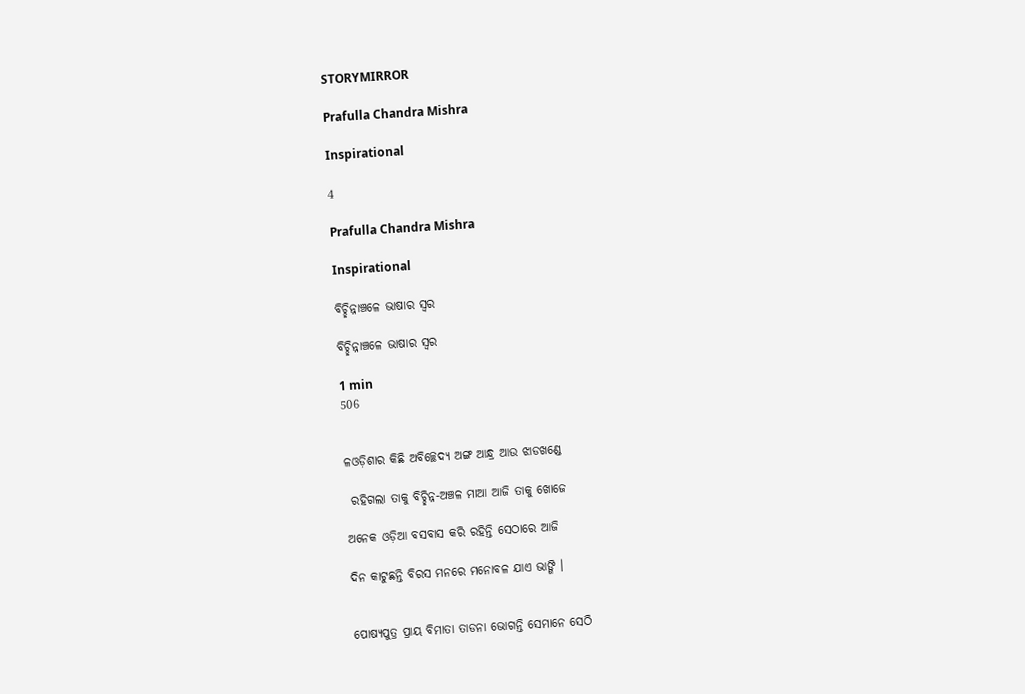STORYMIRROR

Prafulla Chandra Mishra

Inspirational

4

Prafulla Chandra Mishra

Inspirational

ବିଚ୍ଛିନ୍ନାଞ୍ଚଳେ ଭାଷାର ସ୍ଵର

ବିଚ୍ଛିନ୍ନାଞ୍ଚଳେ ଭାଷାର ସ୍ଵର

1 min
506


ଳଓଡ଼ିଶାର କିଛି ଅବିଚ୍ଛେଦ୍ୟ ଅଙ୍ଗ ଆନ୍ଧ୍ର ଆଉ ଝାଡଖଣ୍ଡେ

 ରହିଗଲା ତାକୁ ବିଚ୍ଛିନ୍ନ-ଅଞ୍ଚଳ ମାଆ ଆଜି ତାକୁ ଖୋଜେ

ଅନେକ ଓଡ଼ିଆ ବସବାସ କରି ରହିନ୍ତି ସେଠାରେ ଆଜି

ଦିନ କାଟୁଛନ୍ତି ବିରସ ମନରେ ମନୋବଳ ଯାଏ ଭାଙ୍ଗି ।


ପୋଷ୍ୟପୁତ୍ର ପ୍ରାୟ ବିମାତା ତାଡନା ଭୋଗନ୍ତି ସେମାନେ ସେଠି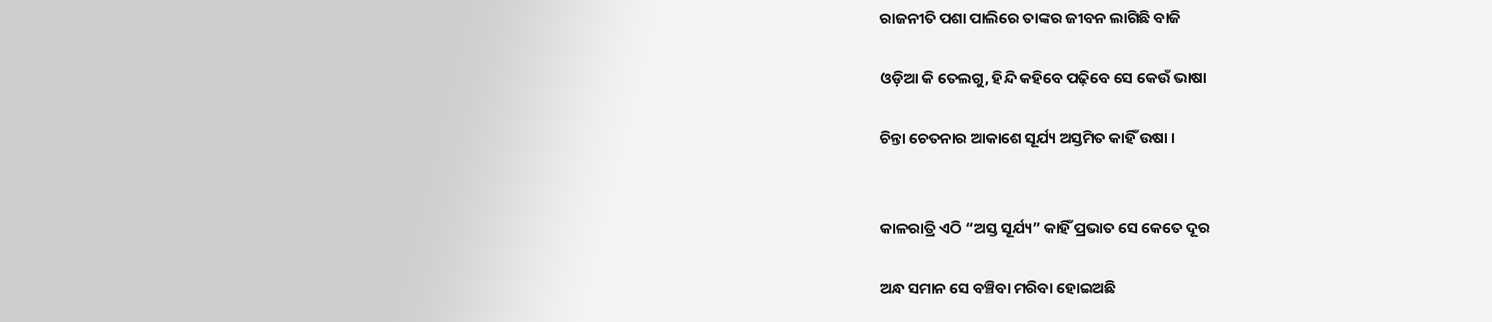ରାଜନୀତି ପଶା ପାଲିରେ ତାଙ୍କର ଜୀବନ ଲାଗିଛି ବାଜି

ଓଡ଼ିଆ କି ତେଲଗୁ, ହିନ୍ଦି କହିବେ ପଢ଼ିବେ ସେ କେଉଁ ଭାଷା

ଚିନ୍ତା ଚେତନାର ଆକାଶେ ସୂର୍ଯ୍ୟ ଅସ୍ତମିତ କାହିଁ ଉଷା ।


କାଳରାତ୍ରି ଏଠି “ଅସ୍ତ ସୂର୍ଯ୍ୟ” କାହିଁ ପ୍ରଭାତ ସେ କେତେ ଦୂର

ଅନ୍ଧ ସମାନ ସେ ବଞ୍ଚିବା ମରିବା ହୋଇଅଛି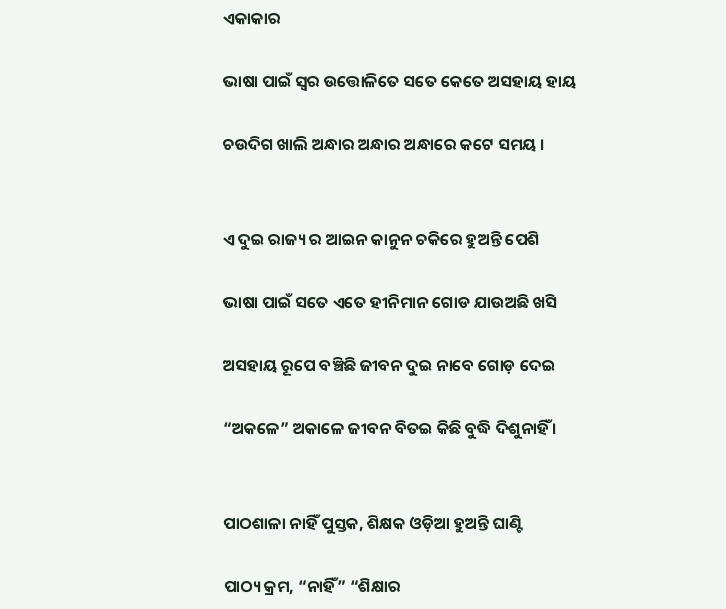ଏକାକାର

ଭାଷା ପାଇଁ ସ୍ଵର ଉତ୍ତୋଳିତେ ସତେ କେତେ ଅସହାୟ ହାୟ

ଚଉଦିଗ ଖାଲି ଅନ୍ଧାର ଅନ୍ଧାର ଅନ୍ଧାରେ କଟେ ସମୟ ।


ଏ ଦୁଇ ରାଜ୍ୟ ର ଆଇନ କାନୁନ ଚକିରେ ହୁଅନ୍ତି ପେଶି

ଭାଷା ପାଇଁ ସତେ ଏତେ ହୀନିମାନ ଗୋଡ ଯାଉଅଛି ଖସି

ଅସହାୟ ରୂପେ ବଞ୍ଚିଛି ଜୀବନ ଦୁଇ ନାବେ ଗୋଡ଼ ଦେଇ

“ଅକଳେ” ଅକାଳେ ଜୀବନ ବିତଇ କିଛି ବୁଦ୍ଧି ଦିଶୁନାହିଁ ।


ପାଠଶାଳା ନାହିଁ ପୁସ୍ତକ, ଶିକ୍ଷକ ଓଡ଼ିଆ ହୁଅନ୍ତି ଘାଣ୍ଟି

ପାଠ୍ୟ କ୍ରମ, “ନାହିଁ” “ଶିକ୍ଷାର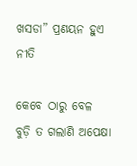ଖସଡା” ପ୍ରଣୟନ ହୁଏ ନୀତି

କେବେ ଠାରୁ ବେଳ ବୁଡ଼ି ତ ଗଲାଣି ଅପେକ୍ଷା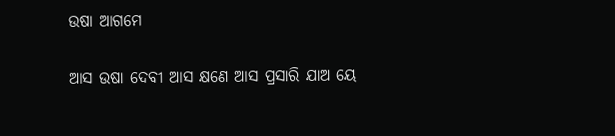ଉଷା ଆଗମେ

ଆସ ଉଷା ଦେବୀ ଆସ କ୍ଷଣେ ଆସ ପ୍ରସାରି ଯାଅ ୟେ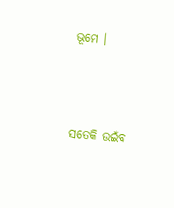ଭୂମେ ।



ସତେକି ଉଇଁବ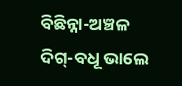ବିଛିନ୍ନା-ଅଞ୍ଚଳ ଦିଗ୍-ବଧୂ ଭାଲେ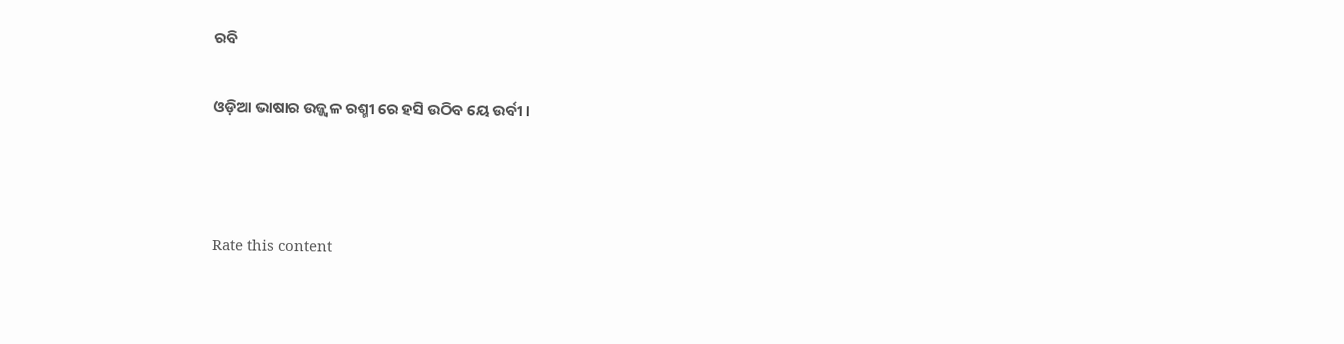ରବି

ଓଡ଼ିଆ ଭାଷାର ଉଜ୍ଜ୍ୱଳ ରଶ୍ମୀ ରେ ହସି ଉଠିବ ୟେ ଉର୍ବୀ ।



Rate this content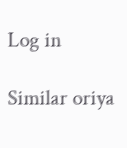Log in

Similar oriya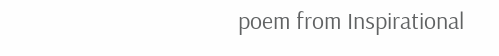poem from Inspirational